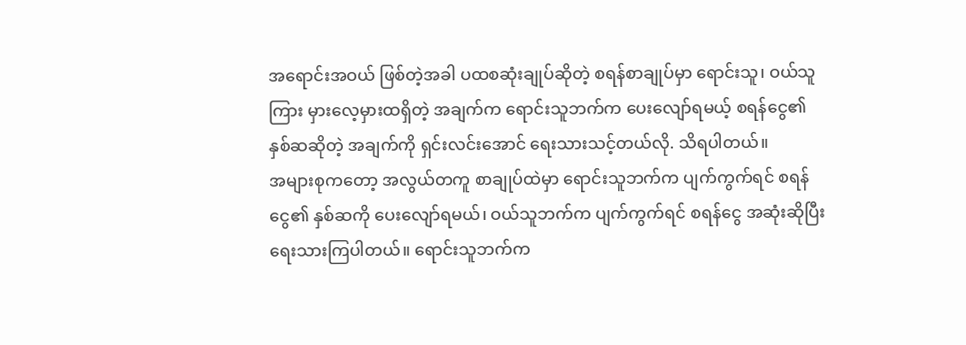အရောင်းအဝယ် ဖြစ်တဲ့အခါ ပထစဆုံးချုပ်ဆိုတဲ့ စရန်စာချုပ်မှာ ရောင်းသူ၊ ဝယ်သူကြား မှားလေ့မှားထရှိတဲ့ အချက်က ရောင်းသူဘက်က ပေးလျော်ရမယ့် စရန်ငွေ၏ နှစ်ဆဆိုတဲ့ အချက်ကို ရှင်းလင်းအောင် ရေးသားသင့်တယ်လို. သိရပါတယ်။
အများစုကတော့ အလွယ်တကူ စာချုပ်ထဲမှာ ရောင်းသူဘက်က ပျက်ကွက်ရင် စရန်ငွေ၏ နှစ်ဆကို ပေးလျော်ရမယ်၊ ဝယ်သူဘက်က ပျက်ကွက်ရင် စရန်ငွေ အဆုံးဆိုပြီး ရေးသားကြပါတယ်။ ရောင်းသူဘက်က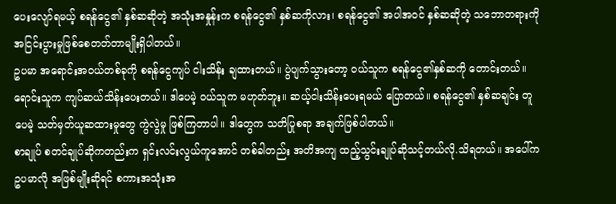ပေးလျော်ရမယ့် စရန်ငွေ၏ နှစ်ဆဆိုတဲ့ အသုံးအနှုန်းက စရန်ငွေ၏ နှစ်ဆကိုလား၊ စရန်ငွေ၏ အပါအဝင် နှစ်ဆဆိုတဲ့ သဘောတရားကို အငြင်းပွားမှုဖြစ်စေတတ်တာမျိုးရှိပါတယ်။
ဥပမာ အရောင်းအဝယ်တစ်ခုကို စရန်ငွေကျပ် ငါးသိန်း ချထားတယ်။ ပွဲပျက်သွားတော့ ဝယ်သူက စရန်ငွေ၏နှစ်ဆကို တောင်းတယ်။ ရောင်းသူက ကျပ်ဆယ်သိန်းပေးတယ်။ ဒါပေမဲ့ ဝယ်သူက မဟုတ်ဘူး။ ဆယ့်ငါးသိန်းပေးရမယ် ပြောတယ်။ စရန်ငွေ၏ နှစ်ဆချင်း တူပေမဲ့ သတ်မှတ်ယူဆထားမှုတွေ ကွဲလွဲမှု ဖြစ်ကြတာပါ။ ဒါတွေက သတိပြုစရာ အချက်ဖြစ်ပါတယ်။
စာချုပ် စတင်ချုပ်ဆိုကတည်းက ရှင်းလင်းလွယ်ကူအောင် တစ်ခါတည်း အတိအကျ ထည့်သွင်းချုပ်ဆိုသင့်တယ်လို.သိရတယ်။ အပေါ်က ဥပမာလို အဖြစ်မျိုးဆိုရင် စကားအသုံးအ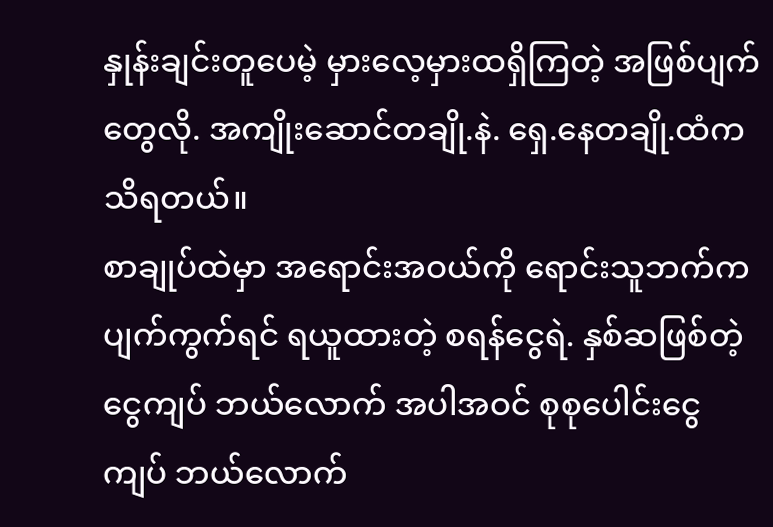နှုန်းချင်းတူပေမဲ့ မှားလေ့မှားထရှိကြတဲ့ အဖြစ်ပျက်တွေလို. အကျိုးဆောင်တချို.နဲ. ရှေ.နေတချို.ထံက သိရတယ်။
စာချုပ်ထဲမှာ အရောင်းအဝယ်ကို ရောင်းသူဘက်က ပျက်ကွက်ရင် ရယူထားတဲ့ စရန်ငွေရဲ. နှစ်ဆဖြစ်တဲ့ ငွေကျပ် ဘယ်လောက် အပါအဝင် စုစုပေါင်းငွေကျပ် ဘယ်လောက်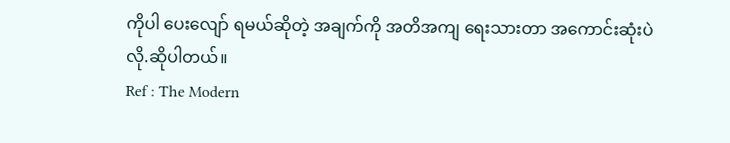ကိုပါ ပေးလျော် ရမယ်ဆိုတဲ့ အချက်ကို အတိအကျ ရေးသားတာ အကောင်းဆုံးပဲလို.ဆိုပါတယ်။
Ref : The Modern